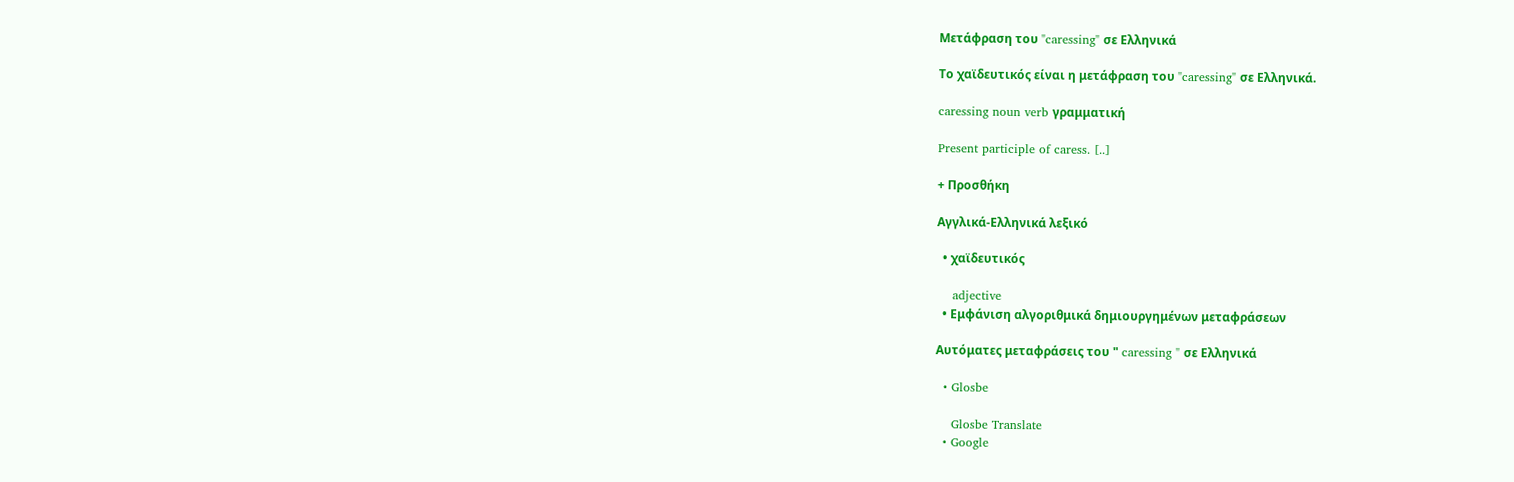Μετάφραση του "caressing" σε Ελληνικά

Το χαϊδευτικός είναι η μετάφραση του "caressing" σε Ελληνικά.

caressing noun verb γραμματική

Present participle of caress. [..]

+ Προσθήκη

Αγγλικά-Ελληνικά λεξικό

  • χαϊδευτικός

    adjective
  • Εμφάνιση αλγοριθμικά δημιουργημένων μεταφράσεων

Αυτόματες μεταφράσεις του " caressing " σε Ελληνικά

  • Glosbe

    Glosbe Translate
  • Google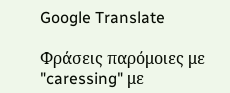Google Translate

Φράσεις παρόμοιες με "caressing" με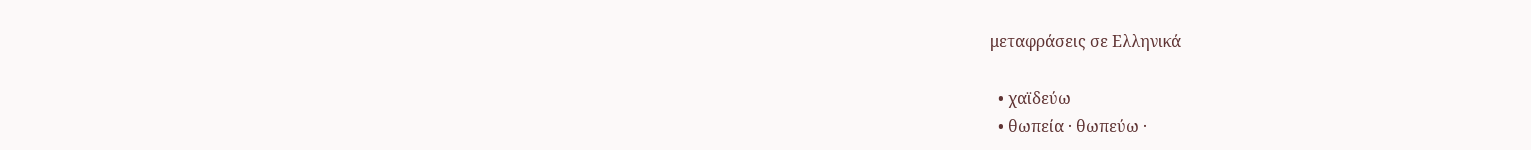μεταφράσεις σε Ελληνικά

  • χαϊδεύω
  • θωπεία · θωπεύω ·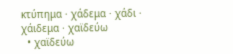κτύπημα · χάδεμα · χάδι · χάιδεμα · χαϊδεύω
  • χαϊδεύω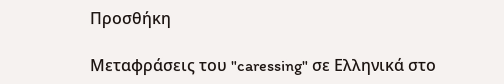Προσθήκη

Μεταφράσεις του "caressing" σε Ελληνικά στο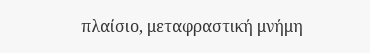πλαίσιο, μεταφραστική μνήμη